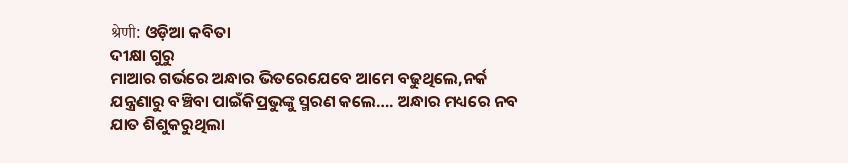श्रेणी: ଓଡ଼ିଆ କବିତା
ଦୀକ୍ଷା ଗୁରୁ
ମାଆର ଗର୍ଭରେ ଅନ୍ଧାର ଭିତରେଯେବେ ଆମେ ବଢୁଥିଲେ,ନର୍କ ଯନ୍ତ୍ରଣାରୁ ବଞ୍ଚିବା ପାଇଁକିପ୍ରଭୁଙ୍କୁ ସ୍ମରଣ କଲେ…. ଅନ୍ଧାର ମଧ୍ୟରେ ନବ ଯାତ ଶିଶୁକରୁଥିଲା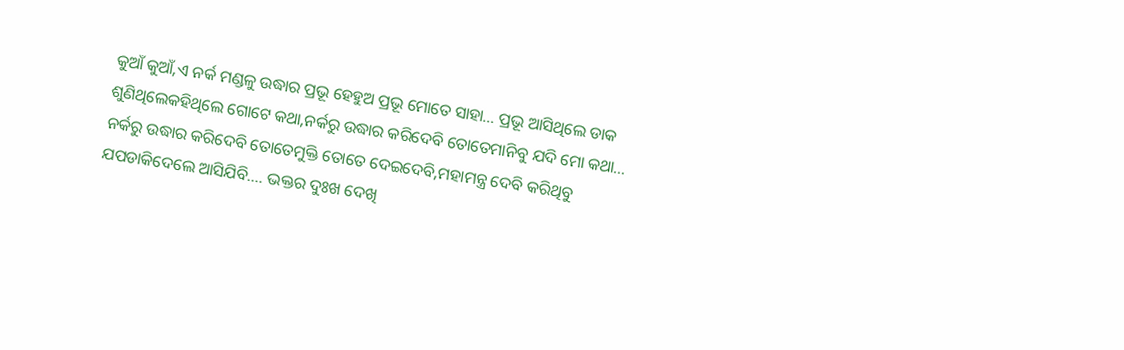କୁଆଁ କୁଆଁ,ଏ ନର୍କ ମଣ୍ଡଳୁ ଉଦ୍ଧାର ପ୍ରଭୂ ହେହୁଅ ପ୍ରଭୂ ମୋତେ ସାହା… ପ୍ରଭୂ ଆସିଥିଲେ ଡାକ ଶୁଣିଥିଲେକହିଥିଲେ ଗୋଟେ କଥା,ନର୍କରୁ ଉଦ୍ଧାର କରିଦେବି ତୋତେମାନିବୁ ଯଦି ମୋ କଥା… ନର୍କରୁ ଉଦ୍ଧାର କରିଦେବି ତୋତେମୁକ୍ତି ତୋତେ ଦେଇଦେବି,ମହାମନ୍ତ୍ର ଦେବି କରିଥିବୁ ଯପଡାକିଦେଲେ ଆସିଯିବି…. ଭକ୍ତର ଦୁଃଖ ଦେଖି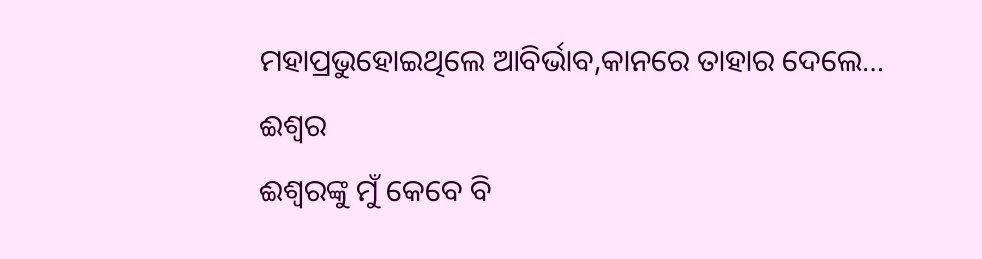ମହାପ୍ରଭୁହୋଇଥିଲେ ଆବିର୍ଭାବ,କାନରେ ତାହାର ଦେଲେ…
ଈଶ୍ୱର
ଈଶ୍ୱରଙ୍କୁ ମୁଁ କେବେ ବି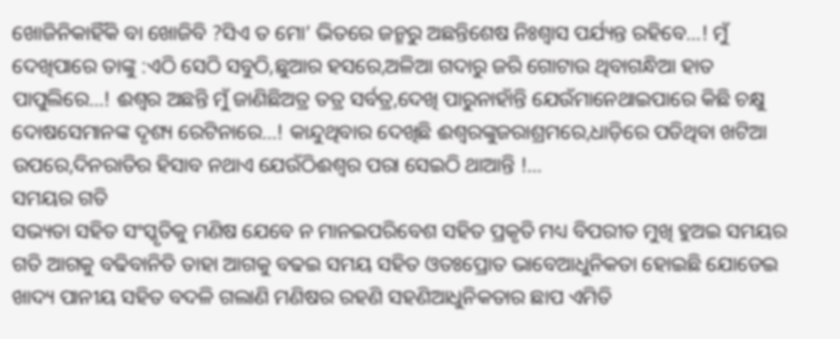ଖୋଜିନିକାହିଁକି ବା ଖୋଜିବି ?ସିଏ ତ ମୋ’ ଭିତରେ ଜନ୍ମରୁ ଅଛନ୍ତିଶେଷ ନିଃଶ୍ବାସ ପର୍ଯ୍ୟନ୍ତ ରହିବେ…! ମୁଁ ଦେଖିପାରେ ତାଙ୍କୁ :ଏଠି ସେଠି ସବୁଠି,ଛୁଆର ହସରେ,ଅଳିଆ ଗଦାରୁ ଜରି ଗୋଟାଉ ଥିବାଗନ୍ଧିଆ ହାତ ପାପୁଲିରେ…! ଈଶ୍ୱର ଅଛନ୍ତି ମୁଁ ଜାଣିଛିଅତ୍ର ତତ୍ର ସର୍ବତ୍ର,ଦେଖି ପାରୁନାହାଁନ୍ତି ଯେଉଁମାନେଥାଇପାରେ କିଛି ଚକ୍ଷୁ ଦୋଷସେମାନଙ୍କ ଦୃଶ୍ୟ ରେଟିନାରେ…! କାନ୍ଦୁଥିବାର ଦେଖିଛି ଈଶ୍ୱରଙ୍କୁଜରାଶ୍ରମରେ,ଧାଡ଼ିରେ ପଡିଥିବା ଖଟିଆ ଉପରେ,ଦିନରାତିର ହିସାବ ନଥାଏ ଯେଉଁଠିଈଶ୍ୱର ପରା ସେଇଠି ଥାଆନ୍ତି !…
ସମୟର ଗତି
ସଭ୍ୟତା ସହିତ ସଂସ୍କୃତିକୁ ମଣିଷ ଯେବେ ନ ମାନଇପରିବେଶ ସହିତ ପ୍ରକୃତି ମଧ୍ୟ ବିପରୀତ ମୁଖି ହୁଅଇ ସମୟର ଗତି ଆଗକୁ ବଢିବାନିତି ତାହା ଆଗକୁ ବଢଇ ସମୟ ସହିତ ଓତଃପ୍ରୋତ ଭାବେଆଧୁନିକତା ହୋଇଛି ଯୋଡେଇ ଖାଦ୍ୟ ପାନୀୟ ସହିତ ବଦଳି ଗଲାଣି ମଣିଷର ରହଣି ସହଣିଆଧୁନିକତାର ଛାପ ଏମିତି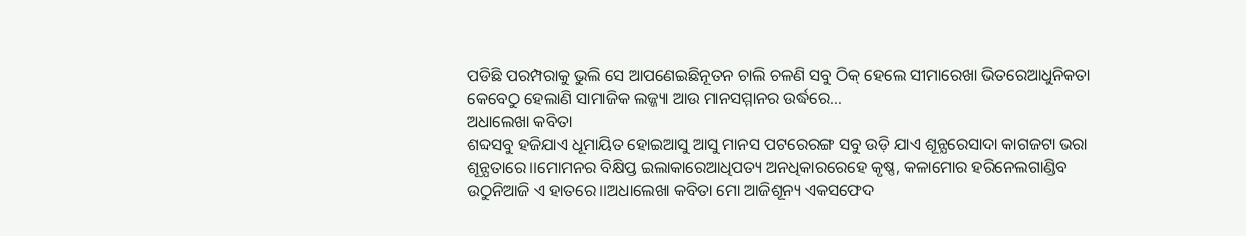ପଡିଛି ପରମ୍ପରାକୁ ଭୁଲି ସେ ଆପଣେଇଛିନୂତନ ଚାଲି ଚଳଣି ସବୁ ଠିକ୍ ହେଲେ ସୀମାରେଖା ଭିତରେଆଧୁନିକତା କେବେଠୁ ହେଲାଣି ସାମାଜିକ ଲଜ୍ଜ୍ୟା ଆଉ ମାନସମ୍ମାନର ଉର୍ଦ୍ଧରେ…
ଅଧାଲେଖା କବିତା
ଶବ୍ଦସବୁ ହଜିଯାଏ ଧୂମାୟିତ ହୋଇଆସୁ ଆସୁ ମାନସ ପଟରେରଙ୍ଗ ସବୁ ଉଡ଼ି ଯାଏ ଶୂନ୍ଯରେସାଦା କାଗଜଟା ଭରା ଶୂନ୍ଯତାରେ।।ମୋମନର ବିକ୍ଷିପ୍ତ ଇଲାକାରେଆଧିପତ୍ୟ ଅନଧିକାରରେହେ କୃଷ୍ଣ, କଳାମୋର ହରିନେଲଗାଣ୍ଡିବ ଉଠୁନିଆଜି ଏ ହାତରେ।।ଅଧାଲେଖା କବିତା ମୋ ଆଜିଶୂନ୍ୟ ଏକସଫେଦ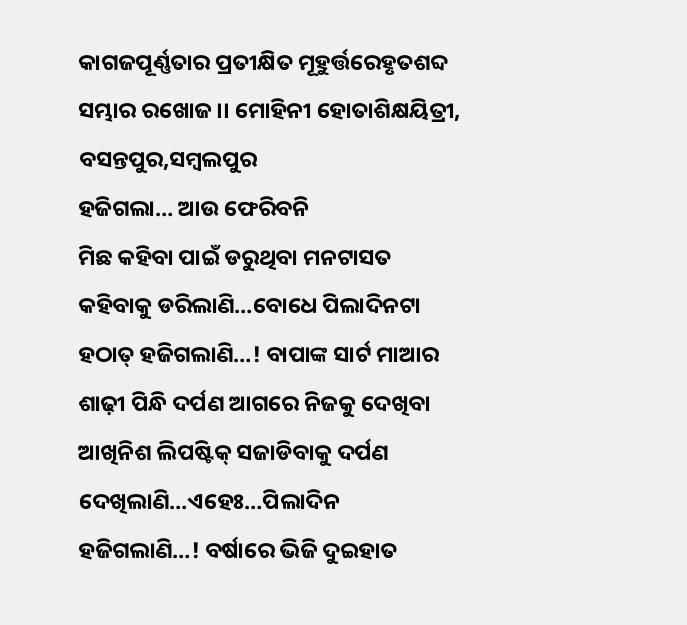କାଗଜପୂର୍ଣ୍ଣତାର ପ୍ରତୀକ୍ଷିତ ମୂହୁର୍ତ୍ତରେହୃତଶବ୍ଦ ସମ୍ଭାର ରଖୋଜ।। ମୋହିନୀ ହୋତାଶିକ୍ଷୟିତ୍ରୀ, ବସନ୍ତପୁର,ସମ୍ବଲପୁର
ହଜିଗଲା… ଆଉ ଫେରିବନି
ମିଛ କହିବା ପାଇଁ ଡରୁଥିବା ମନଟାସତ କହିବାକୁ ଡରିଲାଣି…ବୋଧେ ପିଲାଦିନଟା ହଠାତ୍ ହଜିଗଲାଣି…! ବାପାଙ୍କ ସାର୍ଟ ମାଆର ଶାଢ଼ୀ ପିନ୍ଧି ଦର୍ପଣ ଆଗରେ ନିଜକୁ ଦେଖିବା ଆଖିନିଶ ଲିପଷ୍ଟିକ୍ ସଜାଡିବାକୁ ଦର୍ପଣ ଦେଖିଲାଣି…ଏହେଃ…ପିଲାଦିନ ହଜିଗଲାଣି…! ବର୍ଷାରେ ଭିଜି ଦୁଇହାତ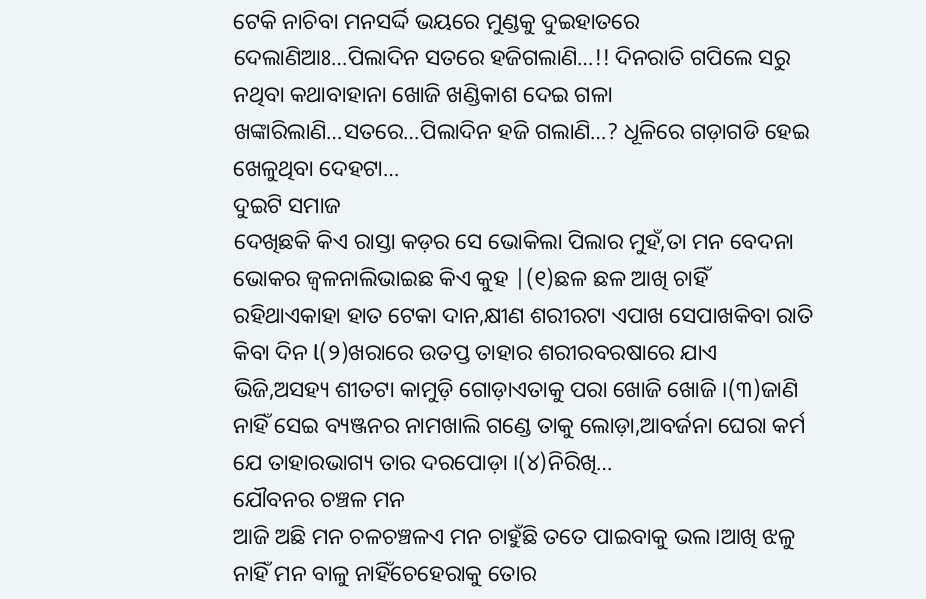ଟେକି ନାଚିବା ମନସର୍ଦ୍ଦି ଭୟରେ ମୁଣ୍ଡକୁ ଦୁଇହାତରେ ଦେଲାଣିଆଃ…ପିଲାଦିନ ସତରେ ହଜିଗଲାଣି…!! ଦିନରାତି ଗପିଲେ ସରୁ ନଥିବା କଥାବାହାନା ଖୋଜି ଖଣ୍ଡିକାଶ ଦେଇ ଗଳା ଖଙ୍କାରିଲାଣି…ସତରେ…ପିଲାଦିନ ହଜି ଗଲାଣି…? ଧୂଳିରେ ଗଡ଼ାଗଡି ହେଇ ଖେଳୁଥିବା ଦେହଟା…
ଦୁଇଟି ସମାଜ
ଦେଖିଛକି କିଏ ରାସ୍ତା କଡ଼ର ସେ ଭୋକିଲା ପିଲାର ମୁହଁ,ତା ମନ ବେଦନା ଭୋକର ଜ୍ୱଳନାଲିଭାଇଛ କିଏ କୁହ |(୧)ଛଳ ଛଳ ଆଖି ଚାହିଁ ରହିଥାଏକାହା ହାତ ଟେକା ଦାନ,କ୍ଷୀଣ ଶରୀରଟା ଏପାଖ ସେପାଖକିବା ରାତି କିବା ଦିନ l(୨)ଖରାରେ ଉତପ୍ତ ତାହାର ଶରୀରବରଷାରେ ଯାଏ ଭିଜି,ଅସହ୍ୟ ଶୀତଟା କାମୁଡ଼ି ଗୋଡ଼ାଏତାକୁ ପରା ଖୋଜି ଖୋଜି ।(୩)ଜାଣି ନାହିଁ ସେଇ ବ୍ୟଞ୍ଜନର ନାମଖାଲି ଗଣ୍ଡେ ତାକୁ ଲୋଡ଼ା,ଆବର୍ଜନା ଘେରା କର୍ମ ଯେ ତାହାରଭାଗ୍ୟ ତାର ଦରପୋଡ଼ା ।(୪)ନିରିଖି…
ଯୌବନର ଚଞ୍ଚଳ ମନ
ଆଜି ଅଛି ମନ ଚଳଚଞ୍ଚଳଏ ମନ ଚାହୁଁଛି ତତେ ପାଇବାକୁ ଭଲ।ଆଖି ଝଳୁ ନାହିଁ ମନ ବାଳୁ ନାହିଁଚେହେରାକୁ ତୋର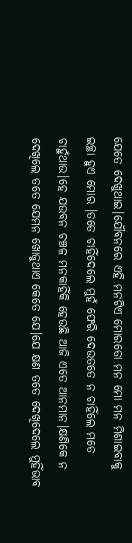ଯେତେ ଦେଖୁଥାଇ।ଯୌବନରେ ଏହି ମନଟିଏ ମୋରତୋ ମନ ମୋ ମନ ମିଶାଇବାକୁ ଇଚ୍ଛା ହୁଏ ମୋର ।ତତେ ଚାହିଁଦେଲେ ମୁହଁ ଫେରି ଦେଉତତେ ନ ଚାହିଁଲେ ମତେ ଚାହୁଁଥାଉ।ହେ ଯଉବନ ଚଞ୍ଚଳ ମନକାହିଁକି ହେଉଛି ଆଜି ଏତେ ଆନମାନ।କ୍ଷଣିକେ ନ ଦେଖିଲେ ତତେ ଯେମନ ଖୋଜୁଥାଏ କେତେ ଯେ।ଯେ କ୍ଷଣ ତତେ ଦେଖିଦେଲେ ମୁହିଁଭାବ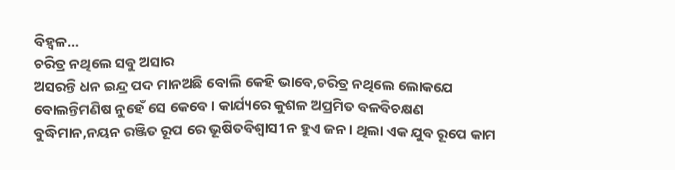ବିହ୍ବଳ…
ଚରିତ୍ର ନଥିଲେ ସବୁ ଅସାର
ଅସରନ୍ତି ଧନ ଇନ୍ଦ୍ର ପଦ ମାନଅଛି ବୋଲି କେହି ଭାବେ,ଚରିତ୍ର ନଥିଲେ ଲୋକଯେ ବୋଲନ୍ତିମଣିଷ ନୁହେଁ ସେ କେବେ । କାର୍ଯ୍ୟରେ କୁଶଳ ଅପ୍ରମିତ ବଳବିଚକ୍ଷଣ ବୁଦ୍ଧିମାନ,ନୟନ ରଞ୍ଜିତ ରୂପ ରେ ଭୂଷିତବିଶ୍ବାସୀ ନ ହୁଏ ଜନ । ଥିଲା ଏକ ଯୁବ ରୂପେ କାମ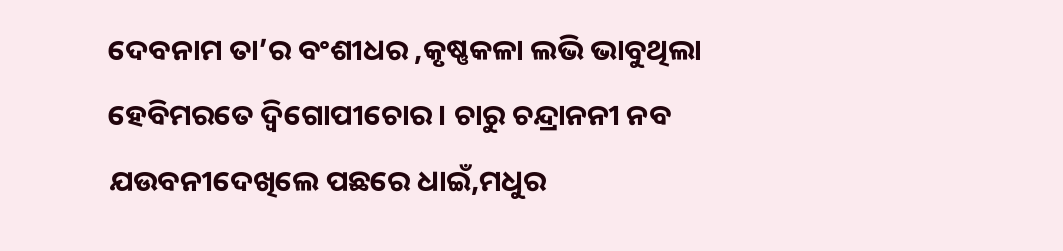ଦେବନାମ ତା’ର ବଂଶୀଧର ,କୃଷ୍ଣକଳା ଲଭି ଭାବୁଥିଲା ହେବିମରତେ ଦ୍ବିଗୋପୀଚୋର । ଚାରୁ ଚନ୍ଦ୍ରାନନୀ ନବ ଯଉବନୀଦେଖିଲେ ପଛରେ ଧାଇଁ,ମଧୁର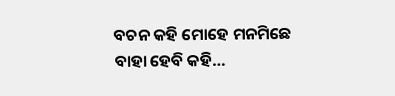ବଚନ କହି ମୋହେ ମନମିଛେ ବାହା ହେବି କହି…